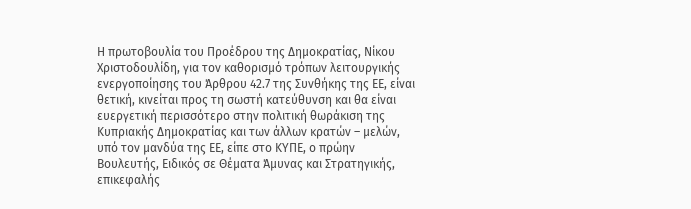Η πρωτοβουλία του Προέδρου της Δημοκρατίας, Νίκου Χριστοδουλίδη, για τον καθορισμό τρόπων λειτουργικής ενεργοποίησης του Άρθρου 42.7 της Συνθήκης της ΕΕ, είναι θετική, κινείται προς τη σωστή κατεύθυνση και θα είναι ευεργετική περισσότερο στην πολιτική θωράκιση της Κυπριακής Δημοκρατίας και των άλλων κρατών – μελών, υπό τον μανδύα της ΕΕ, είπε στο ΚΥΠΕ, ο πρώην Βουλευτής, Ειδικός σε Θέματα Άμυνας και Στρατηγικής, επικεφαλής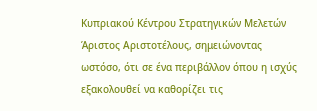Κυπριακού Κέντρου Στρατηγικών Μελετών Άριστος Αριστοτέλους, σημειώνοντας ωστόσο, ότι σε ένα περιβάλλον όπου η ισχύς εξακολουθεί να καθορίζει τις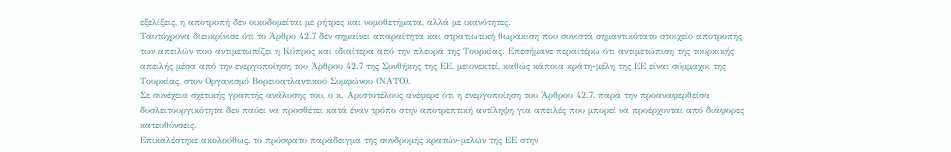εξελίξεις, η αποτροπή δεν οικοδομείται με ρήτρες και νομοθετήματα, αλλά με ικανότητες.
Ταυτόχρονα διευκρίνισε ότι το Άρθρο 42.7 δεν σημαίνει απαραίτητα και στρατιωτική θωράκιση που συνιστά σημαντικότατο στοιχείο αποτροπής των απειλών που αντιμετωπίζει η Κύπρος και ιδιαίτερα από την πλευρά της Τουρκίας. Επεσήμανε περαιτέρω ότι αντιμετώπιση της τουρκικής απειλής μέσα από την ενεργοποίηση του Άρθρου 42.7 της Συνθήκης της ΕΕ, μειονεκτεί, καθώς κάποια κράτη-μέλη της ΕΕ είναι σύμμαχοι της Τουρκίας, στον Οργανισμό Βορειοατλαντικού Συμφώνου (ΝΑΤΟ).
Σε συνέχεια σχετικής γραπτής ανάλυσης του, ο κ. Αριστοτέλους ανέφερε ότι η ενεργοποίηση του Άρθρου 42.7, παρά την προαναφερθείσα δυσλειτουργικότητα δεν παύει να προσθέτει κατά έναν τρόπο στην αποτρεπτική αντίληψη για απειλές που μπορεί να προέρχονται από διάφορες κατευθύνσεις.
Επικαλέστηκε ακολούθως, το πρόσφατο παράδειγμα της συνδρομής κρατών-μελών της ΕΕ στην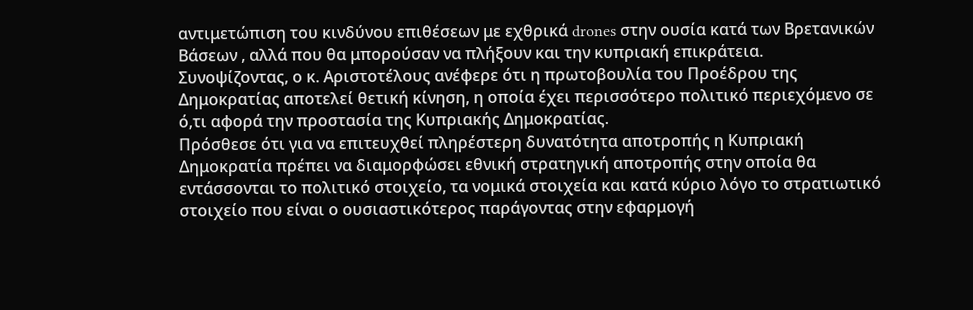αντιμετώπιση του κινδύνου επιθέσεων με εχθρικά drones στην ουσία κατά των Βρετανικών Βάσεων , αλλά που θα μπορούσαν να πλήξουν και την κυπριακή επικράτεια.
Συνοψίζοντας, ο κ. Αριστοτέλους ανέφερε ότι η πρωτοβουλία του Προέδρου της Δημοκρατίας αποτελεί θετική κίνηση, η οποία έχει περισσότερο πολιτικό περιεχόμενο σε ό,τι αφορά την προστασία της Κυπριακής Δημοκρατίας.
Πρόσθεσε ότι για να επιτευχθεί πληρέστερη δυνατότητα αποτροπής η Κυπριακή Δημοκρατία πρέπει να διαμορφώσει εθνική στρατηγική αποτροπής στην οποία θα εντάσσονται το πολιτικό στοιχείο, τα νομικά στοιχεία και κατά κύριο λόγο το στρατιωτικό στοιχείο που είναι ο ουσιαστικότερος παράγοντας στην εφαρμογή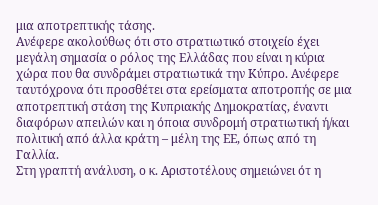μια αποτρεπτικής τάσης.
Ανέφερε ακολούθως ότι στο στρατιωτικό στοιχείο έχει μεγάλη σημασία ο ρόλος της Ελλάδας που είναι η κύρια χώρα που θα συνδράμει στρατιωτικά την Κύπρο. Ανέφερε ταυτόχρονα ότι προσθέτει στα ερείσματα αποτροπής σε μια αποτρεπτική στάση της Κυπριακής Δημοκρατίας, έναντι διαφόρων απειλών και η όποια συνδρομή στρατιωτική ή/και πολιτική από άλλα κράτη – μέλη της ΕΕ, όπως από τη Γαλλία.
Στη γραπτή ανάλυση, ο κ. Αριστοτέλους σημειώνει ότ η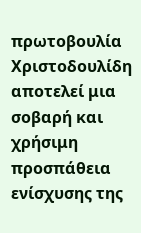πρωτοβουλία Χριστοδουλίδη αποτελεί μια σοβαρή και χρήσιμη προσπάθεια ενίσχυσης της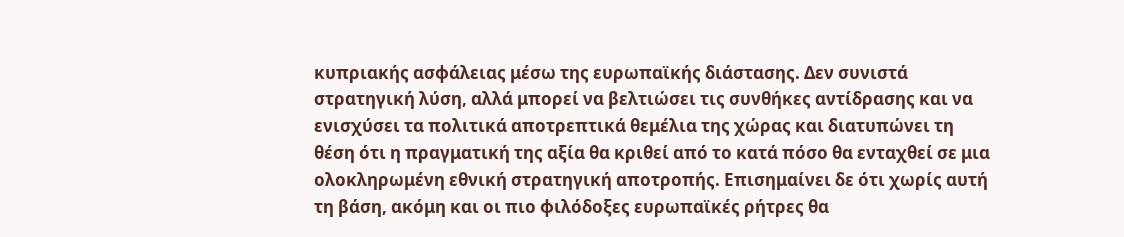κυπριακής ασφάλειας μέσω της ευρωπαϊκής διάστασης. Δεν συνιστά στρατηγική λύση, αλλά μπορεί να βελτιώσει τις συνθήκες αντίδρασης και να ενισχύσει τα πολιτικά αποτρεπτικά θεμέλια της χώρας και διατυπώνει τη θέση ότι η πραγματική της αξία θα κριθεί από το κατά πόσο θα ενταχθεί σε μια ολοκληρωμένη εθνική στρατηγική αποτροπής. Επισημαίνει δε ότι χωρίς αυτή τη βάση, ακόμη και οι πιο φιλόδοξες ευρωπαϊκές ρήτρες θα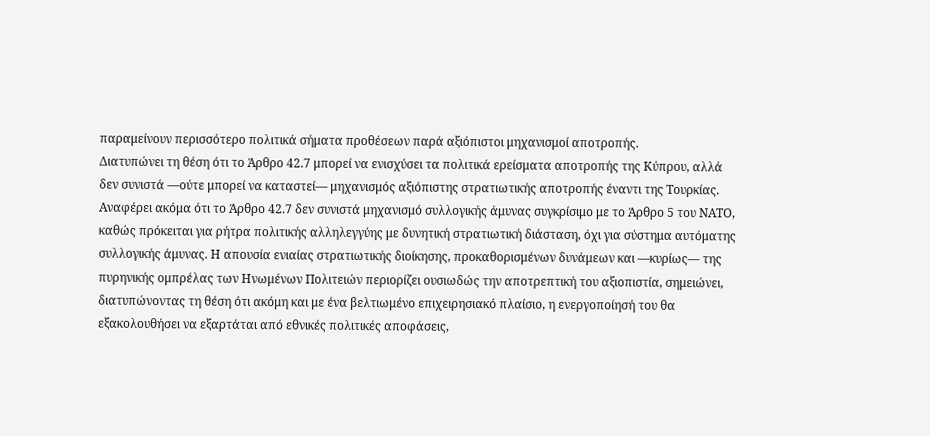παραμείνουν περισσότερο πολιτικά σήματα προθέσεων παρά αξιόπιστοι μηχανισμοί αποτροπής.
Διατυπώνει τη θέση ότι το Άρθρο 42.7 μπορεί να ενισχύσει τα πολιτικά ερείσματα αποτροπής της Κύπρου, αλλά δεν συνιστά —ούτε μπορεί να καταστεί— μηχανισμός αξιόπιστης στρατιωτικής αποτροπής έναντι της Τουρκίας.
Αναφέρει ακόμα ότι το Άρθρο 42.7 δεν συνιστά μηχανισμό συλλογικής άμυνας συγκρίσιμο με το Άρθρο 5 του ΝΑΤΟ, καθώς πρόκειται για ρήτρα πολιτικής αλληλεγγύης με δυνητική στρατιωτική διάσταση, όχι για σύστημα αυτόματης συλλογικής άμυνας. Η απουσία ενιαίας στρατιωτικής διοίκησης, προκαθορισμένων δυνάμεων και —κυρίως— της πυρηνικής ομπρέλας των Ηνωμένων Πολιτειών περιορίζει ουσιωδώς την αποτρεπτική του αξιοπιστία, σημειώνει, διατυπώνοντας τη θέση ότι ακόμη και με ένα βελτιωμένο επιχειρησιακό πλαίσιο, η ενεργοποίησή του θα εξακολουθήσει να εξαρτάται από εθνικές πολιτικές αποφάσεις,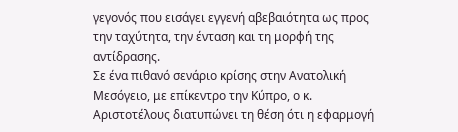γεγονός που εισάγει εγγενή αβεβαιότητα ως προς την ταχύτητα, την ένταση και τη μορφή της αντίδρασης.
Σε ένα πιθανό σενάριο κρίσης στην Ανατολική Μεσόγειο, με επίκεντρο την Κύπρο, ο κ. Αριστοτέλους διατυπώνει τη θέση ότι η εφαρμογή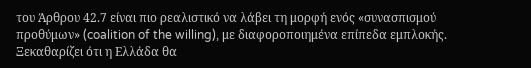του Άρθρου 42.7 είναι πιο ρεαλιστικό να λάβει τη μορφή ενός «συνασπισμού προθύμων» (coalition of the willing), με διαφοροποιημένα επίπεδα εμπλοκής. Ξεκαθαρίζει ότι η Ελλάδα θα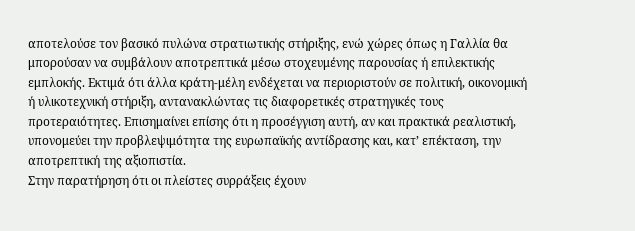αποτελούσε τον βασικό πυλώνα στρατιωτικής στήριξης, ενώ χώρες όπως η Γαλλία θα μπορούσαν να συμβάλουν αποτρεπτικά μέσω στοχευμένης παρουσίας ή επιλεκτικής εμπλοκής. Εκτιμά ότι άλλα κράτη-μέλη ενδέχεται να περιοριστούν σε πολιτική, οικονομική ή υλικοτεχνική στήριξη, αντανακλώντας τις διαφορετικές στρατηγικές τους προτεραιότητες. Επισημαίνει επίσης ότι η προσέγγιση αυτή, αν και πρακτικά ρεαλιστική, υπονομεύει την προβλεψιμότητα της ευρωπαϊκής αντίδρασης και, κατ’ επέκταση, την αποτρεπτική της αξιοπιστία.
Στην παρατήρηση ότι οι πλείστες συρράξεις έχουν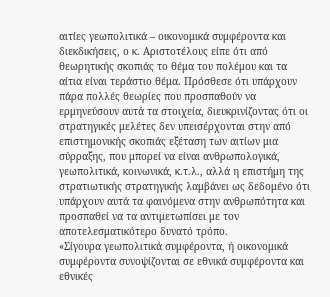αιτίες γεωπολιτικά – οικονομικά συμφέροντα και διεκδικήσεις, ο κ. Αριστοτέλους είπε ότι από θεωρητικής σκοπιάς το θέμα του πολέμου και τα αίτια είναι τεράστιο θέμα. Πρόσθεσε ότι υπάρχουν πάρα πολλές θεωρίες που προσπαθούν να ερμηνεύσουν αυτά τα στοιχεία, διευκρινίζοντας ότι οι στρατηγικές μελέτες δεν υπεισέρχονται στην από επιστημονικής σκοπιάς εξέταση των αιτίων μια σύρραξης, που μπορεί να είναι ανθρωπολογικά, γεωπολιτικά, κοινωνικά, κ.τ.λ., αλλά η επιστήμη της στρατιωτικής στρατηγικής λαμβάνει ως δεδομένο ότι υπάρχουν αυτά τα φαινόμενα στην ανθρωπότητα και προσπαθεί να τα αντιμετωπίσει με τον αποτελεσματικότερο δυνατό τρόπο.
«Σίγουρα γεωπολιτικά συμφέροντα, ή οικονομικά συμφέροντα συνοψίζονται σε εθνικά συμφέροντα και εθνικές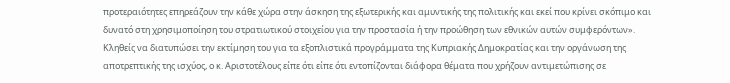προτεραιότητες επηρεάζουν την κάθε χώρα στην άσκηση της εξωτερικής και αμυντικής της πολιτικής και εκεί που κρίνει σκόπιμο και δυνατό στη χρησιμοποίηση του στρατιωτικού στοιχείου για την προστασία ή την προώθηση των εθνικών αυτών συμφερόντων».
Κληθείς να διατυπώσει την εκτίμηση του για τα εξοπλιστικά προγράμματα της Κυπριακής Δημοκρατίας και την οργάνωση της αποτρεπτικής της ισχύος, ο κ. Αριστοτέλους είπε ότι είπε ότι εντοπίζονται διάφορα θέματα που χρήζουν αντιμετώπισης σε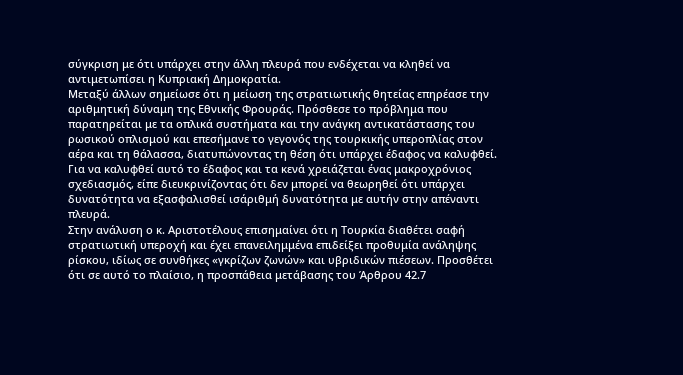σύγκριση με ότι υπάρχει στην άλλη πλευρά που ενδέχεται να κληθεί να αντιμετωπίσει η Κυπριακή Δημοκρατία.
Μεταξύ άλλων σημείωσε ότι η μείωση της στρατιωτικής θητείας επηρέασε την αριθμητική δύναμη της Εθνικής Φρουράς. Πρόσθεσε το πρόβλημα που παρατηρείται με τα οπλικά συστήματα και την ανάγκη αντικατάστασης του ρωσικού οπλισμού και επεσήμανε το γεγονός της τουρκικής υπεροπλίας στον αέρα και τη θάλασσα, διατυπώνοντας τη θέση ότι υπάρχει έδαφος να καλυφθεί.
Για να καλυφθεί αυτό το έδαφος και τα κενά χρειάζεται ένας μακροχρόνιος σχεδιασμός, είπε διευκρινίζοντας ότι δεν μπορεί να θεωρηθεί ότι υπάρχει δυνατότητα να εξασφαλισθεί ισάριθμή δυνατότητα με αυτήν στην απέναντι πλευρά.
Στην ανάλυση ο κ. Αριστοτέλους επισημαίνει ότι η Τουρκία διαθέτει σαφή στρατιωτική υπεροχή και έχει επανειλημμένα επιδείξει προθυμία ανάληψης ρίσκου, ιδίως σε συνθήκες «γκρίζων ζωνών» και υβριδικών πιέσεων. Προσθέτει ότι σε αυτό το πλαίσιο, η προσπάθεια μετάβασης του Άρθρου 42.7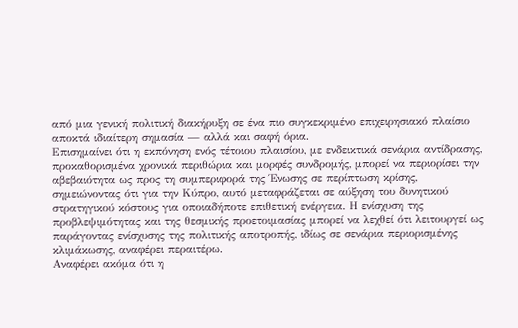από μια γενική πολιτική διακήρυξη σε ένα πιο συγκεκριμένο επιχειρησιακό πλαίσιο αποκτά ιδιαίτερη σημασία — αλλά και σαφή όρια.
Επισημαίνει ότι η εκπόνηση ενός τέτοιου πλαισίου, με ενδεικτικά σενάρια αντίδρασης, προκαθορισμένα χρονικά περιθώρια και μορφές συνδρομής, μπορεί να περιορίσει την αβεβαιότητα ως προς τη συμπεριφορά της Ένωσης σε περίπτωση κρίσης, σημειώνοντας ότι για την Κύπρο, αυτό μεταφράζεται σε αύξηση του δυνητικού στρατηγικού κόστους για οποιαδήποτε επιθετική ενέργεια. Η ενίσχυση της προβλεψιμότητας και της θεσμικής προετοιμασίας μπορεί να λεχθεί ότι λειτουργεί ως παράγοντας ενίσχυσης της πολιτικής αποτροπής, ιδίως σε σενάρια περιορισμένης κλιμάκωσης, αναφέρει περαιτέρω.
Αναφέρει ακόμα ότι η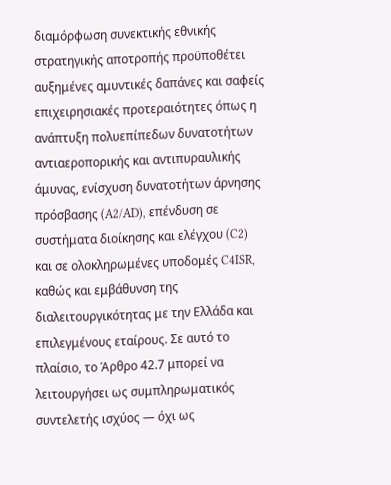διαμόρφωση συνεκτικής εθνικής στρατηγικής αποτροπής προϋποθέτει αυξημένες αμυντικές δαπάνες και σαφείς επιχειρησιακές προτεραιότητες όπως η ανάπτυξη πολυεπίπεδων δυνατοτήτων αντιαεροπορικής και αντιπυραυλικής άμυνας, ενίσχυση δυνατοτήτων άρνησης πρόσβασης (A2/AD), επένδυση σε συστήματα διοίκησης και ελέγχου (C2) και σε ολοκληρωμένες υποδομές C4ISR, καθώς και εμβάθυνση της διαλειτουργικότητας με την Ελλάδα και επιλεγμένους εταίρους. Σε αυτό το πλαίσιο, το Άρθρο 42.7 μπορεί να λειτουργήσει ως συμπληρωματικός συντελετής ισχύος — όχι ως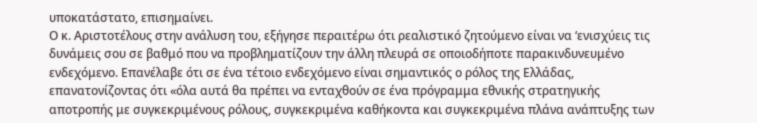υποκατάστατο, επισημαίνει.
Ο κ. Αριστοτέλους στην ανάλυση του, εξήγησε περαιτέρω ότι ρεαλιστικό ζητούμενο είναι να ‘ενισχύεις τις δυνάμεις σου σε βαθμό που να προβληματίζουν την άλλη πλευρά σε οποιοδήποτε παρακινδυνευμένο ενδεχόμενο. Επανέλαβε ότι σε ένα τέτοιο ενδεχόμενο είναι σημαντικός ο ρόλος της Ελλάδας, επανατονίζοντας ότι «όλα αυτά θα πρέπει να ενταχθούν σε ένα πρόγραμμα εθνικής στρατηγικής αποτροπής με συγκεκριμένους ρόλους, συγκεκριμένα καθήκοντα και συγκεκριμένα πλάνα ανάπτυξης των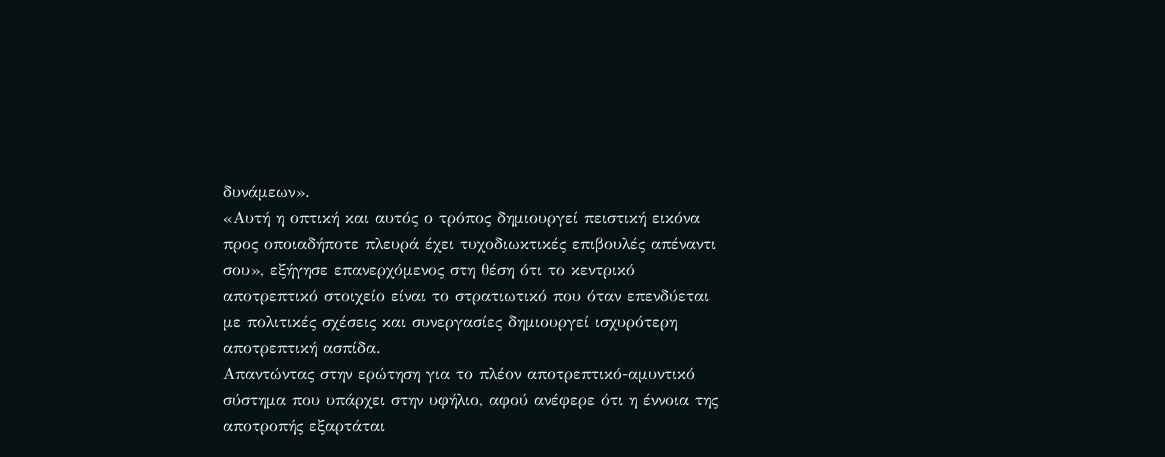δυνάμεων».
«Αυτή η οπτική και αυτός ο τρόπος δημιουργεί πειστική εικόνα προς οποιαδήποτε πλευρά έχει τυχοδιωκτικές επιβουλές απέναντι σου», εξήγησε επανερχόμενος στη θέση ότι το κεντρικό αποτρεπτικό στοιχείο είναι το στρατιωτικό που όταν επενδύεται με πολιτικές σχέσεις και συνεργασίες δημιουργεί ισχυρότερη αποτρεπτική ασπίδα.
Απαντώντας στην ερώτηση για το πλέον αποτρεπτικό-αμυντικό σύστημα που υπάρχει στην υφήλιο, αφού ανέφερε ότι η έννοια της αποτροπής εξαρτάται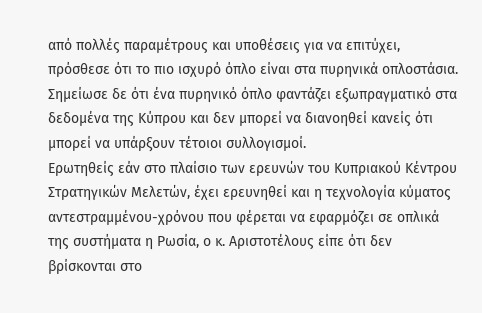από πολλές παραμέτρους και υποθέσεις για να επιτύχει, πρόσθεσε ότι το πιο ισχυρό όπλο είναι στα πυρηνικά οπλοστάσια. Σημείωσε δε ότι ένα πυρηνικό όπλο φαντάζει εξωπραγματικό στα δεδομένα της Κύπρου και δεν μπορεί να διανοηθεί κανείς ότι μπορεί να υπάρξουν τέτοιοι συλλογισμοί.
Ερωτηθείς εάν στο πλαίσιο των ερευνών του Κυπριακού Κέντρου Στρατηγικών Μελετών, έχει ερευνηθεί και η τεχνολογία κύματος αντεστραμμένου-χρόνου που φέρεται να εφαρμόζει σε οπλικά της συστήματα η Ρωσία, ο κ. Αριστοτέλους είπε ότι δεν βρίσκονται στο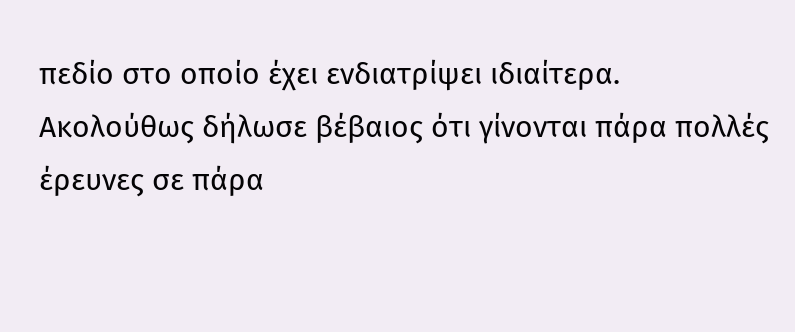πεδίο στο οποίο έχει ενδιατρίψει ιδιαίτερα.
Ακολούθως δήλωσε βέβαιος ότι γίνονται πάρα πολλές έρευνες σε πάρα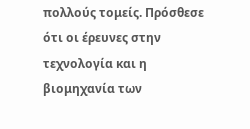πολλούς τομείς. Πρόσθεσε ότι οι έρευνες στην τεχνολογία και η βιομηχανία των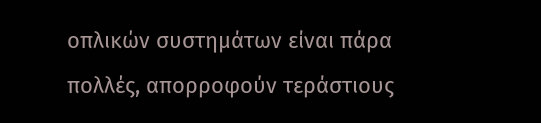οπλικών συστημάτων είναι πάρα πολλές, απορροφούν τεράστιους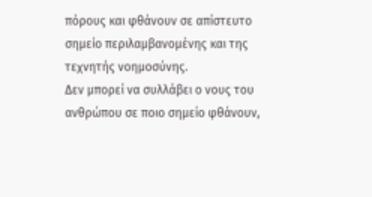πόρους και φθάνουν σε απίστευτο σημείο περιλαμβανομένης και της τεχνητής νοημοσύνης.
Δεν μπορεί να συλλάβει ο νους του ανθρώπου σε ποιο σημείο φθάνουν,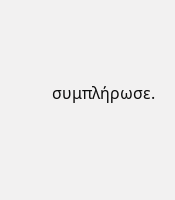συμπλήρωσε.